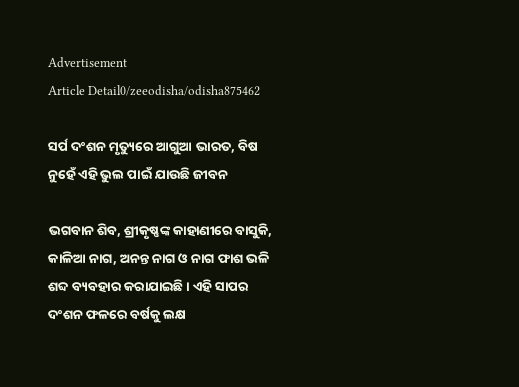Advertisement
Article Detail0/zeeodisha/odisha875462

ସର୍ପ ଦଂଶନ ମୃତ୍ୟୁରେ ଆଗୁଆ ଭାରତ, ବିଷ ନୁହେଁ ଏହି ଭୁଲ ପାଇଁ ଯାଉଛି ଜୀବନ

ଭଗବାନ ଶିବ, ଶ୍ରୀକୃଷ୍ଣଙ୍କ କାହାଣୀରେ ବାସୁକି, କାଳିଆ ନାଗ, ଅନନ୍ତ ନାଗ ଓ ନାଗ ଫାଶ ଭଳି ଶବ୍ଦ ବ୍ୟବହାର କରାଯାଇଛି। ଏହି ସାପର ଦଂଶନ ଫଳରେ ବର୍ଷକୁ ଲକ୍ଷ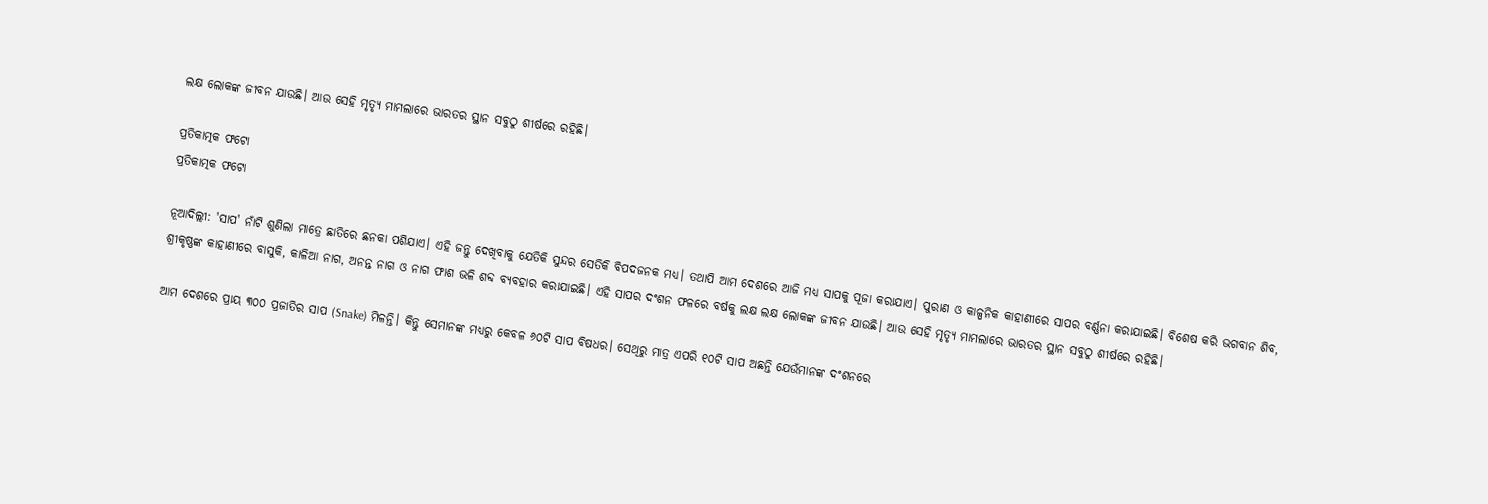ଲକ୍ଷ ଲୋକଙ୍କ ଜୀବନ ଯାଉଛି। ଆଉ ସେହି ମୃତ୍ୟୃ ମାମଲାରେ ଭାରତର ସ୍ଥାନ ସବୁଠୁ ଶୀର୍ଷରେ ରହିଛି।

ପ୍ରତିକାତ୍ମକ ଫଟୋ
ପ୍ରତିକାତ୍ମକ ଫଟୋ

ନୂଆଦିଲ୍ଲୀ: 'ସାପ' ନାଁଟି ଶୁଣିଲା ମାତ୍ରେ ଛାତିରେ ଛନକା ପଶିଯାଏ। ଏହି ଜନ୍ତୁ ଦେଖିବାକୁ ଯେତିକି ସୁନ୍ଦର ସେତିକି ବିପଦଜନକ ମଧ୍ୟ। ତଥାପି ଆମ ଦେଶରେ ଆଜି ମଧ୍ୟ ସାପକୁ ପୂଜା କରାଯାଏ। ପୁରାଣ ଓ କାଳ୍ପନିକ କାହାଣୀରେ ସାପର ବର୍ଣ୍ଣନା କରାଯାଇଛି। ବିଶେଷ କରି ଭଗବାନ ଶିବ, ଶ୍ରୀକୃଷ୍ଣଙ୍କ କାହାଣୀରେ ବାସୁକି, କାଳିଆ ନାଗ, ଅନନ୍ତ ନାଗ ଓ ନାଗ ଫାଶ ଭଳି ଶବ୍ଦ ବ୍ୟବହାର କରାଯାଇଛି। ଏହି ସାପର ଦଂଶନ ଫଳରେ ବର୍ଷକୁ ଲକ୍ଷ ଲକ୍ଷ ଲୋକଙ୍କ ଜୀବନ ଯାଉଛି। ଆଉ ସେହି ମୃତ୍ୟୃ ମାମଲାରେ ଭାରତର ସ୍ଥାନ ସବୁଠୁ ଶୀର୍ଷରେ ରହିଛି।

ଆମ ଦେଶରେ ପ୍ରାୟ ୩୦୦ ପ୍ରଜାତିର ସାପ (Snake) ମିଳନ୍ତି। କିନ୍ତୁ ସେମାନଙ୍କ ମଧ୍ୟରୁ କେବଳ ୬୦ଟି ସାପ ବିଷଧର। ସେଥିରୁ ମାତ୍ର ଏପରି ୧୦ଟି ସାପ ଅଛନ୍ତି ଯେଉଁମାନଙ୍କ ଦଂଶନରେ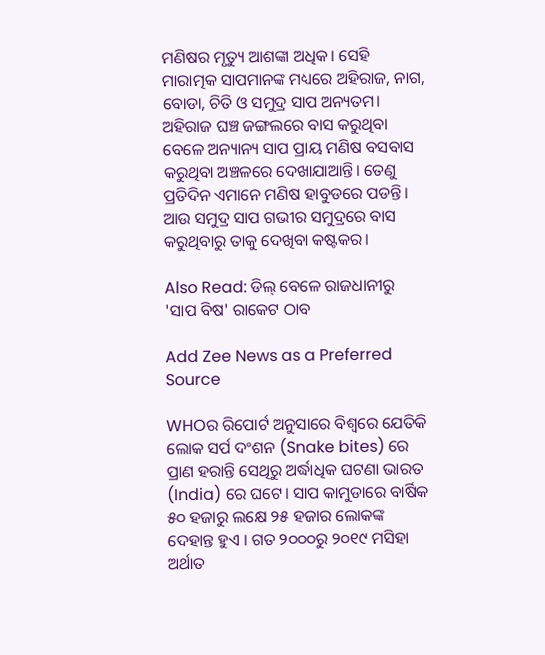ମଣିଷର ମୃତ୍ୟୁ ଆଶଙ୍କା ଅଧିକ। ସେହି ମାରାତ୍ମକ ସାପମାନଙ୍କ ମଧ୍ୟରେ ଅହିରାଜ, ନାଗ, ବୋଡା, ଚିତି ଓ ସମୁଦ୍ର ସାପ ଅନ୍ୟତମ। ଅହିରାଜ ଘଞ୍ଚ ଜଙ୍ଗଲରେ ବାସ କରୁଥିବା ବେଳେ ଅନ୍ୟାନ୍ୟ ସାପ ପ୍ରାୟ ମଣିଷ ବସବାସ କରୁଥିବା ଅଞ୍ଚଳରେ ଦେଖାଯାଆନ୍ତି। ତେଣୁ ପ୍ରତିଦିନ ଏମାନେ ମଣିଷ ହାବୁଡରେ ପଡନ୍ତି। ଆଉ ସମୁଦ୍ର ସାପ ଗଭୀର ସମୁଦ୍ରରେ ବାସ କରୁଥିବାରୁ ତାକୁ ଦେଖିବା କଷ୍ଟକର।

Also Read: ଡିଲ୍ ବେଳେ ରାଜଧାନୀରୁ 'ସାପ ବିଷ' ରାକେଟ ଠାବ

Add Zee News as a Preferred Source

WHOର ରିପୋର୍ଟ ଅନୁସାରେ ବିଶ୍ୱରେ ଯେତିକି ଲୋକ ସର୍ପ ଦଂଶନ (Snake bites) ରେ ପ୍ରାଣ ହରାନ୍ତି ସେଥିରୁ ଅର୍ଦ୍ଧାଧିକ ଘଟଣା ଭାରତ (India) ରେ ଘଟେ। ସାପ କାମୁଡାରେ ବାର୍ଷିକ ୫୦ ହଜାରୁ ଲକ୍ଷେ ୨୫ ହଜାର ଲୋକଙ୍କ ଦେହାନ୍ତ ହୁଏ । ଗତ ୨୦୦୦ରୁ ୨୦୧୯ ମସିହା ଅର୍ଥାତ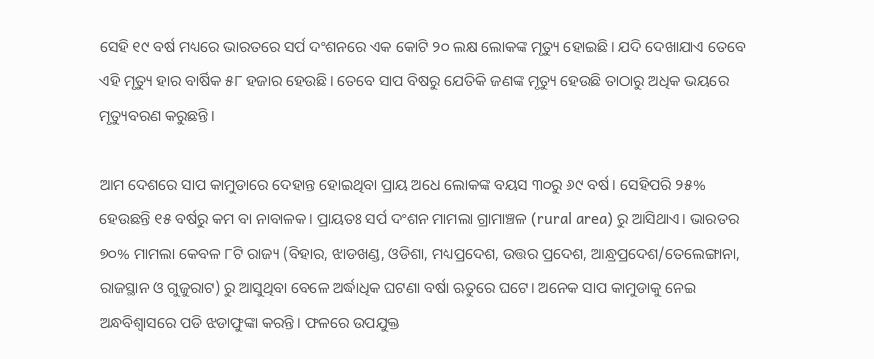ସେହି ୧୯ ବର୍ଷ ମଧ୍ୟରେ ଭାରତରେ ସର୍ପ ଦଂଶନରେ ଏକ କୋଟି ୨୦ ଲକ୍ଷ ଲୋକଙ୍କ ମୃତ୍ୟୁ ହୋଇଛି। ଯଦି ଦେଖାଯାଏ ତେବେ ଏହି ମୃତ୍ୟୁ ହାର ବାର୍ଷିକ ୫୮ ହଜାର ହେଉଛି। ତେବେ ସାପ ବିଷରୁ ଯେତିକି ଜଣଙ୍କ ମୃତ୍ୟୁ ହେଉଛି ତାଠାରୁ ଅଧିକ ଭୟରେ ମୃତ୍ୟୁବରଣ କରୁଛନ୍ତି।

ଆମ ଦେଶରେ ସାପ କାମୁଡାରେ ଦେହାନ୍ତ ହୋଇଥିବା ପ୍ରାୟ ଅଧେ ଲୋକଙ୍କ ବୟସ ୩୦ରୁ ୬୯ ବର୍ଷ। ସେହିପରି ୨୫% ହେଉଛନ୍ତି ୧୫ ବର୍ଷରୁ କମ ବା ନାବାଳକ। ପ୍ରାୟତଃ ସର୍ପ ଦଂଶନ ମାମଲା ଗ୍ରାମାଞ୍ଚଳ (rural area) ରୁ ଆସିଥାଏ। ଭାରତର ୭୦% ମାମଲା କେବଳ ୮ଟି ରାଜ୍ୟ (ବିହାର, ଝାଡଖଣ୍ଡ, ଓଡିଶା, ମଧ୍ୟପ୍ରଦେଶ, ଉତ୍ତର ପ୍ରଦେଶ, ଆନ୍ଧ୍ରପ୍ରଦେଶ/ତେଲେଙ୍ଗାନା, ରାଜସ୍ଥାନ ଓ ଗୁଜୁରାଟ) ରୁ ଆସୁଥିବା ବେଳେ ଅର୍ଦ୍ଧାଧିକ ଘଟଣା ବର୍ଷା ଋତୁରେ ଘଟେ। ଅନେକ ସାପ କାମୁଡାକୁ ନେଇ ଅନ୍ଧବିଶ୍ୱାସରେ ପଡି ଝଡାଫୁଙ୍କା କରନ୍ତି। ଫଳରେ ଉପଯୁକ୍ତ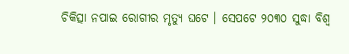ଚିକିତ୍ସା ନପାଇ ରୋଗୀର ମୃତ୍ୟୁ ଘଟେ । ସେପଟେ ୨୦୩୦ ସୁଦ୍ଧା ବିଶ୍ୱ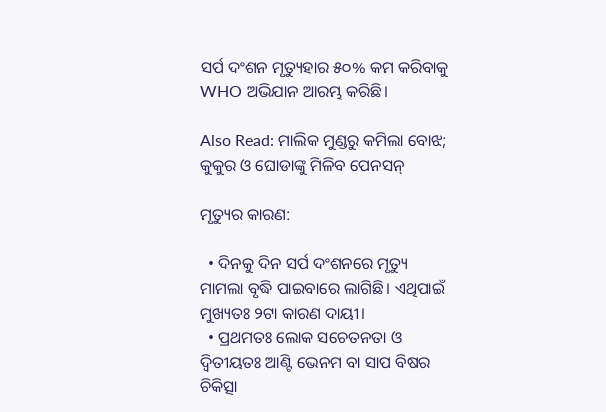ସର୍ପ ଦଂଶନ ମୃତ୍ୟୁହାର ୫୦% କମ କରିବାକୁ WHO ଅଭିଯାନ ଆରମ୍ଭ କରିଛି।

Also Read: ମାଲିକ ମୁଣ୍ଡରୁ କମିଲା ବୋଝ; କୁକୁର ଓ ଘୋଡାଙ୍କୁ ମିଳିବ ପେନସନ୍

ମୃତ୍ୟୁର କାରଣ:

  • ଦିନକୁ ଦିନ ସର୍ପ ଦଂଶନରେ ମୃତ୍ୟୁ ମାମଲା ବୃଦ୍ଧି ପାଇବାରେ ଲାଗିଛି। ଏଥିପାଇଁ ମୁଖ୍ୟତଃ ୨ଟା କାରଣ ଦାୟୀ।
  • ପ୍ରଥମତଃ ଲୋକ ସଚେତନତା ଓ ଦ୍ୱିତୀୟତଃ ଆଣ୍ଟି ଭେନମ ବା ସାପ ବିଷର ଚିକିତ୍ସା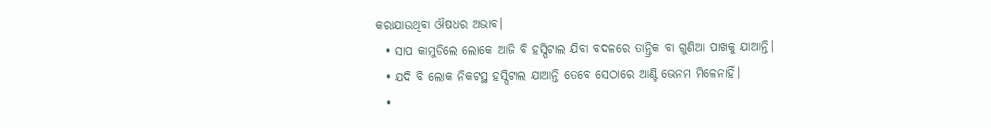କରାଯାଉଥିବା ଔଷଧର ଅଭାବ।
  • ସାପ କାମୁଡିଲେ ଲୋକେ ଆଜି ବି ହସ୍ପିଟାଲ ଯିବା ବଦଳରେ ତାନ୍ତ୍ରିକ ବା ଗୁଣିଆ ପାଖକୁ ଯାଆନ୍ତି।
  • ଯଦି ବି ଲୋକ ନିକଟସ୍ଥ ହସ୍ପିଟାଲ ଯାଆନ୍ତି ତେବେ ସେଠାରେ ଆଣ୍ଟି ଭେନମ ମିଳେନାହିଁ।
  •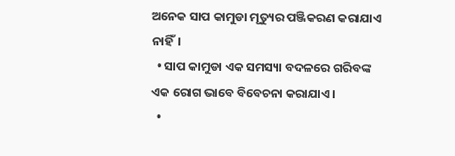ଅନେକ ସାପ କାମୁଡା ମୃତ୍ୟୁର ପଞ୍ଜିକରଣ କରାଯାଏ ନାହିଁ।
  • ସାପ କାମୁଡା ଏକ ସମସ୍ୟା ବଦଳରେ ଗରିବଙ୍କ ଏକ ରୋଗ ଭାବେ ବିବେଚନା କରାଯାଏ।
  •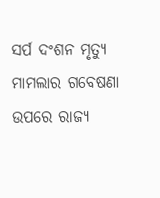ସର୍ପ ଦଂଶନ ମୃତ୍ୟୁ ମାମଲାର ଗବେଷଣା ଉପରେ ରାଜ୍ୟ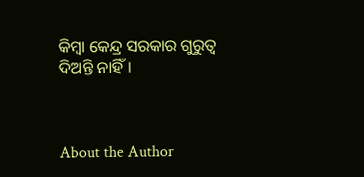କିମ୍ବା କେନ୍ଦ୍ର ସରକାର ଗୁରୁତ୍ୱ ଦିଅନ୍ତି ନାହିଁ।



About the Author